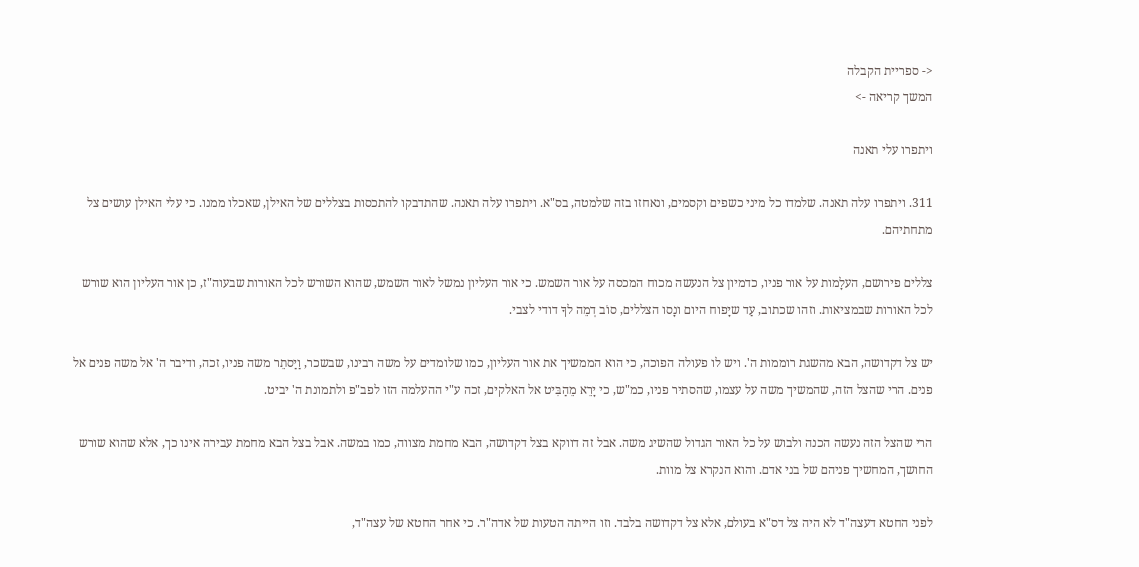<- ספריית הקבלה
המשך קריאה ->

ויתפרו עלי תאנה

311. ויתפרו עלה תאנה. שלמדו כל מיני כשפים וקסמים, ונאחזו בזה שלמטה, בס"א. ויתפרו עלה תאנה. שהתדבקו להתכסות בצללים של האילן, שאכלו ממנו. כי עלי האילן עושים צל מתחתיהם.

צללים פירושם, העלָמות על אור פניו, כדמיון צל הנעשה מכוח המכסה על אור השמש. כי אור העליון נמשל לאור השמש, שהוא השורש לכל האורות שבעוה"ז, כן אור העליון הוא שורש לכל האורות שבמציאות. וזהו שכתוב, עַד שיָפוח היום ונָסו הצללים, סוֹב דְמֵה לךָ דודי לצבי.

יש צל דקדושה, הבא מהשגת רוממות ה'. ויש לו פעולה הפוכה, כי הוא הממשיך את אור העליון, כמו שלומדים על משה רבינו, שבשכר, וַיַסתֵר משה פניו, זכה, ודיבר ה' אל משה פנים אל פנים. הרי שהצל הזה, שהמשיך משה על עצמו, שהסתיר פניו, כמ"ש, כי יָרֵא מֵהַבִּיט אל האלקים, זכה ע"י ההעלמה הזו לפב"פ ולתמונת ה' יביט.

הרי שהצל הזה נעשה הכנה ולבוש על כל האור הגדול שהשיג משה. אבל זה דווקא בצל דקדושה, הבא מחמת מצווה, כמו במשה. אבל בצל הבא מחמת עבירה אינו כך, אלא שהוא שורש החושך, המחשיך פניהם של בני אדם. והוא הנקרא צל מוות.

לפני החטא דעצה"ד לא היה צל דס"א בעולם, אלא צל דקדושה בלבד. וזו הייתה הטעות של אדה"ר. כי אחר החטא של עצה"ד,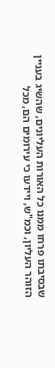שבסיבתו פרחו ממנו כל האורות העליונים, שהשיג בעניין הזוהר העליון, וכמ"ש, ויידעו כי עירומים הם, מכל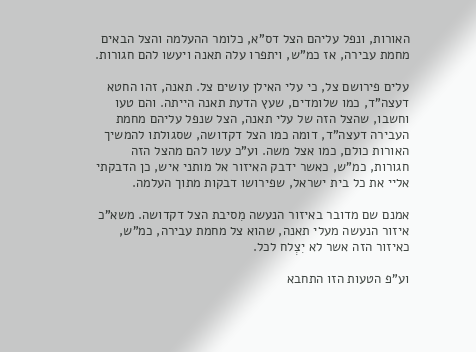האורות, ונפל עליהם הצל דס"א, כלומר ההעלמה והצל הבאים מחמת עבירה, אז כמ"ש, ויתפרו עלה תאנה ויעשו להם חגורות.

עלים פירושם צל, כי עלי האילן עושים צל. תאנה, זהו החטא דעצה"ד, כמו שלומדים, שעץ הדעת תאנה הייתה. והם טעו וחשבו, שהצל הזה של עלי תאנה, הצל שנפל עליהם מחמת העבירה דעצה"ד, דומה כמו הצל דקדושה, שסגולתו להמשיך האורות כולם, כמו אצל משה. וע"כ עשו להם מהצל הזה חגורות, כמ"ש, כאשר ידבק האיזור אל מותני איש, כן הדבקתי אליי את כל בית ישראל, שפירושו דבקות מתוך העלמה.

אמנם שם מדובר באיזור הנעשה מִסיבת הצל דקדושה. משא"כ איזור הנעשה מעלי תאנה, שהוא צל מחמת עבירה, כמ"ש, כאיזור הזה אשר לא יִצְלח לכל.

וע"פ הטעות הזו התחבא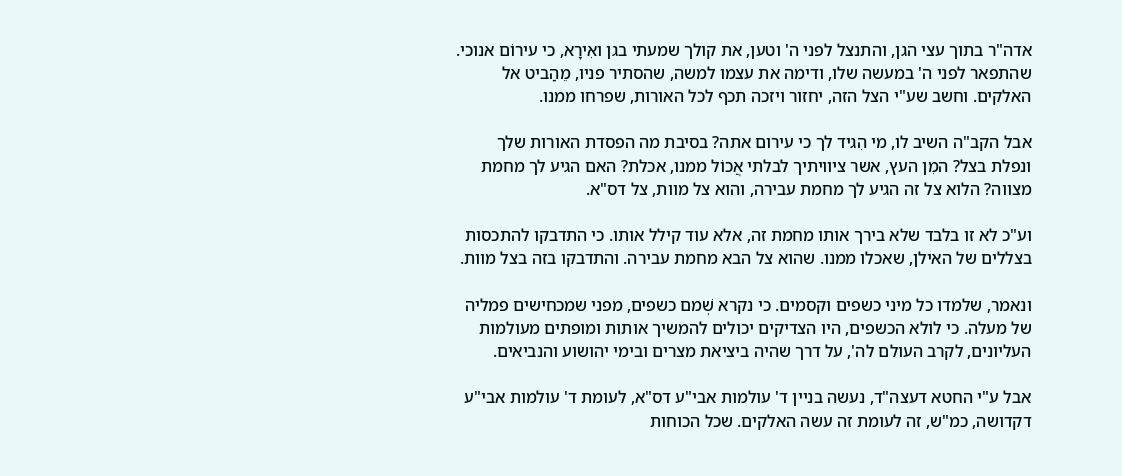אדה"ר בתוך עצי הגן, והתנצל לפני ה' וטען, את קולך שמעתי בגן ואִירָא, כי עירוֹם אנוכי. שהתפאר לפני ה' במעשה שלו, ודימה את עצמו למשה, שהסתיר פניו, מֵהַביט אל האלקים. וחשב שע"י הצל הזה, יחזור ויזכה תכף לכל האורות, שפרחו ממנו.

אבל הקב"ה השיב לו, מי הִגיד לך כי עירום אתה? בסיבת מה הפסדת האורות שלך ונפלת בצל? המִן העץ, אשר ציוויתיך לבלתי אֲכוֹל ממנו, אכלת? האם הגיע לך מחמת מצווה? הלוא צל זה הגיע לך מחמת עבירה, והוא צל מוות, צל דס"א.

וע"כ לא זו בלבד שלא בירך אותו מחמת זה, אלא עוד קילל אותו. כי התדבקו להתכסות בצללים של האילן, שאכלו ממנו. שהוא צל הבא מחמת עבירה. והתדבקו בזה בצל מוות.

ונאמר, שלמדו כל מיני כשפים וקסמים. כי נקרא שְׁמם כשפים, מפני שמכחישים פמליה של מעלה. כי לולא הכשפים, היו הצדיקים יכולים להמשיך אותות ומופתים מעולמות העליונים, לקרב העולם לה', על דרך שהיה ביציאת מצרים ובימי יהושוע והנביאים.

אבל ע"י החטא דעצה"ד, נעשה בניין ד' עולמות אבי"ע דס"א, לעומת ד' עולמות אבי"ע דקדושה, כמ"ש, זה לעומת זה עשה האלקים. שכל הכוחות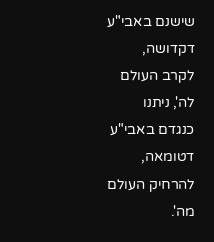שישנם באבי"ע דקדושה, לקרב העולם לה', ניתנו כנגדם באבי"ע דטומאה, להרחיק העולם מה'.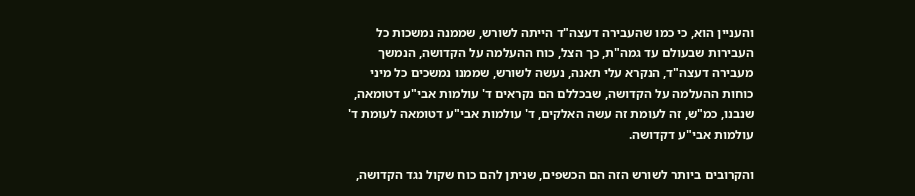והעניין הוא, כי כמו שהעבירה דעצה"ד הייתה לשורש, שממנה נמשכות כל העבירות שבעולם עד גמה"ת, כך הצל, כוח ההעלמה על הקדושה, הנמשך מעבירה דעצה"ד, הנקרא עלי תאנה, נעשה לשורש, שממנו נמשכים כל מיני כוחות ההעלמה על הקדושה, שבכללם הם נקראים ד' עולמות אבי"ע דטומאה, שנבנו, כמ"ש, זה לעומת זה עשה האלקים, ד' עולמות אבי"ע דטומאה לעומת ד' עולמות אבי"ע דקדושה.

והקרובים ביותר לשורש הזה הם הכשפים, שניתן להם כוח שקול נגד הקדושה,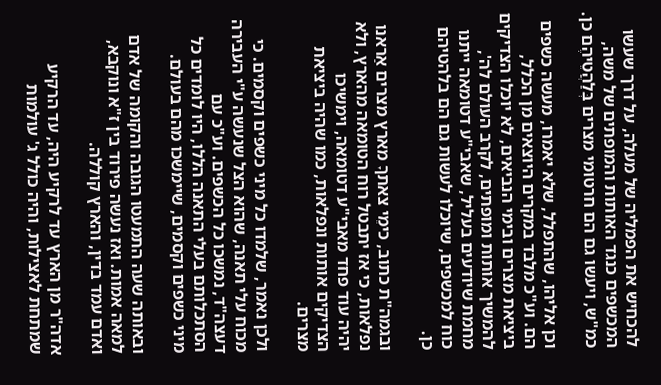להכחיש את הפמליה של מעלה, על דרך שעשו המכשפים כנגד האותות והמופתים של משה, כמ"ש, ויעשו גם הם חרטומי מצרים בְּלַהֲטֵיהֶם כן.

וכן אליהו, שהתפלל, שלא יאמרו, מעשה כשפים הם. וע"כ מלבד במקרים היוצאים מן הכלל, ביציאת מצרים ובימי הנביאים, לא יוכלו הצדיקים להמשיך אותות ומופתים, לקרב העולם לה', מחמת שיודעים בעליל, שאבי"ע דטומאה ייתנו כוח למכשפים, שיוכלו לעשות גם הם בלהטיהם כן.

ובגמה"ת כתוב, כימֵי צאתךָ מארץ מצרים אַראנו נפלאות, כי אז יתבטל רוח הטומאה מהארץ, ולא יהיה עוד פחד מאבי"ע דטומאה, וימשיכו הצדיקים אותות ונפלאות, כמו שהיה ביציאת מצרים.

ולכן נאמר, שלמדו כל מיני כשפים וקסמים. כי מכוח עלי תאנה, שהוא הצל שנעשה ע"י העבירה דעצה"ד, נמשכו כל הכשפים. וע"כ עם הסתכלותם בעלי התאנה הללו, היו לומדים כל מיני כשפים וקסמים, שיימשכו מהם בעולם.

ובאותה שעה התמעטו הגובה והקומה של אדם למאה אמות. ואז נעשה פירוד בין ז"א ונוקבא, ואדם עמד בדין, והארץ קוללה.

אדה"ר מן הארץ עד לרקיע היה, עד הרקיע שמתחת לאצילות, והיה כולל ג' עולמות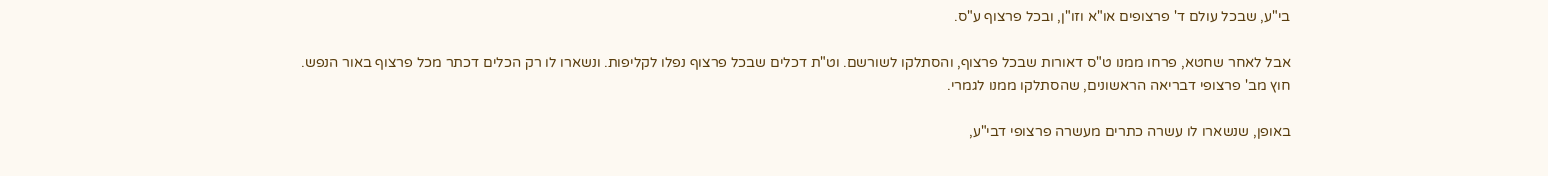בי"ע, שבכל עולם ד' פרצופים או"א וזו"ן, ובכל פרצוף ע"ס.

אבל לאחר שחטא, פרחו ממנו ט"ס דאורות שבכל פרצוף, והסתלקו לשורשם. וט"ת דכלים שבכל פרצוף נפלו לקליפות. ונשארו לו רק הכלים דכתר מכל פרצוף באור הנפש. חוץ מב' פרצופי דבריאה הראשונים, שהסתלקו ממנו לגמרי.

באופן, שנשארו לו עשרה כתרים מעשרה פרצופי דבי"ע,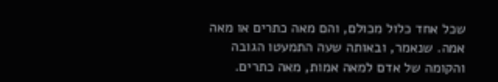שכל אחד כלול מכולם, והם מאה כתרים או מאה אמה. שנאמר, ובאותה שעה התמעטו הגובה והקומה של אדם למאה אמות, מאה כתרים.